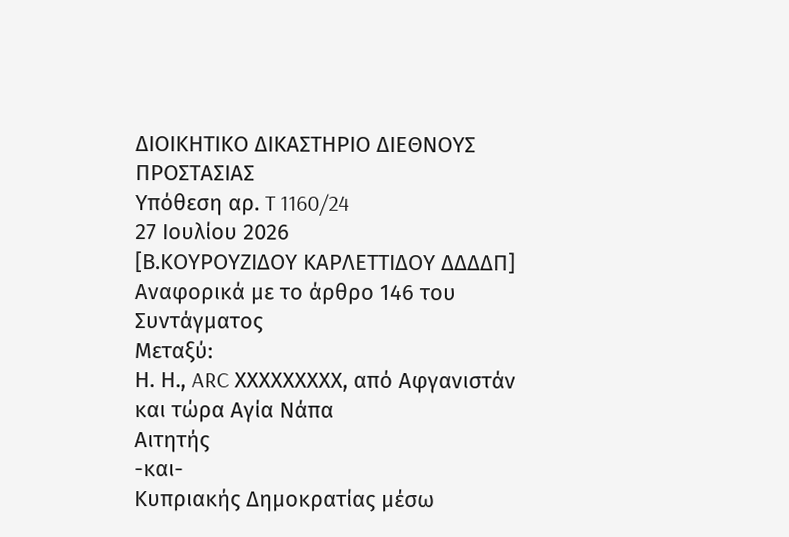ΔΙΟΙΚΗΤΙΚΟ ΔΙΚΑΣΤΗΡΙΟ ΔΙΕΘΝΟΥΣ ΠΡΟΣΤΑΣΙΑΣ
Υπόθεση αρ. T 1160/24
27 Ιουλίου 2026
[Β.ΚΟΥΡΟΥΖΙΔΟΥ ΚΑΡΛΕΤΤΙΔΟΥ ΔΔΔΔΠ]
Αναφορικά με το άρθρο 146 του Συντάγματος
Μεταξύ:
Η. Η., ARC ΧΧΧΧΧΧΧΧΧ, από Αφγανιστάν και τώρα Αγία Νάπα
Αιτητής
-και-
Κυπριακής Δημοκρατίας μέσω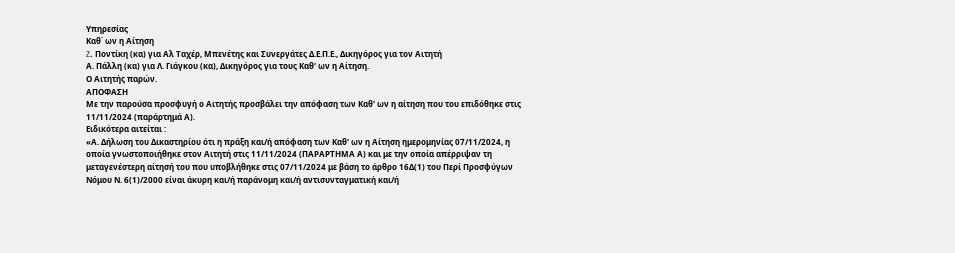Υπηρεσίας
Καθ΄ ων η Αίτηση
Z. Ποντίκη (κα) για Αλ Ταχέρ, Μπενέτης και Συνεργάτες Δ.Ε.Π.Ε., Δικηγόρος για τον Αιτητή
Α. Πάλλη (κα) για Λ. Γιάγκου (κα), Δικηγόρος για τους Καθ' ων η Αίτηση.
Ο Αιτητής παρών.
ΑΠΟΦΑΣΗ
Με την παρούσα προσφυγή ο Αιτητής προσβάλει την απόφαση των Καθ' ων η αίτηση που του επιδόθηκε στις 11/11/2024 (παράρτημά Α).
Ειδικότερα αιτείται :
«Α. Δήλωση του Δικαστηρίου ότι η πράξη και/ή απόφαση των Καθ' ων η Αίτηση ημερομηνίας 07/11/2024, η οποία γνωστοποιήθηκε στον Αιτητή στις 11/11/2024 (ΠΑΡΑΡΤΗΜΑ Α) και με την οποία απέρριψαν τη μεταγενέστερη αίτησή του που υποβλήθηκε στις 07/11/2024 με βάση το άρθρο 16Δ(1) του Περί Προσφύγων Νόμου Ν. 6(1)/2000 είναι άκυρη και/ή παράνομη και/ή αντισυνταγματική και/ή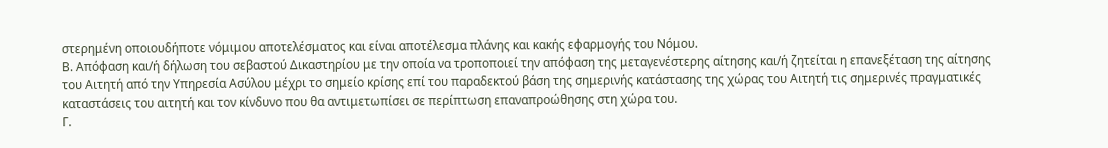στερημένη οποιουδήποτε νόμιμου αποτελέσματος και είναι αποτέλεσμα πλάνης και κακής εφαρμογής του Νόμου.
Β. Απόφαση και/ή δήλωση του σεβαστού Δικαστηρίου με την οποία να τροποποιεί την απόφαση της μεταγενέστερης αίτησης και/ή ζητείται η επανεξέταση της αίτησης του Αιτητή από την Υπηρεσία Ασύλου μέχρι το σημείο κρίσης επί του παραδεκτού βάση της σημερινής κατάστασης της χώρας του Αιτητή τις σημερινές πραγματικές καταστάσεις του αιτητή και τον κίνδυνο που θα αντιμετωπίσει σε περίπτωση επαναπροώθησης στη χώρα του.
Γ.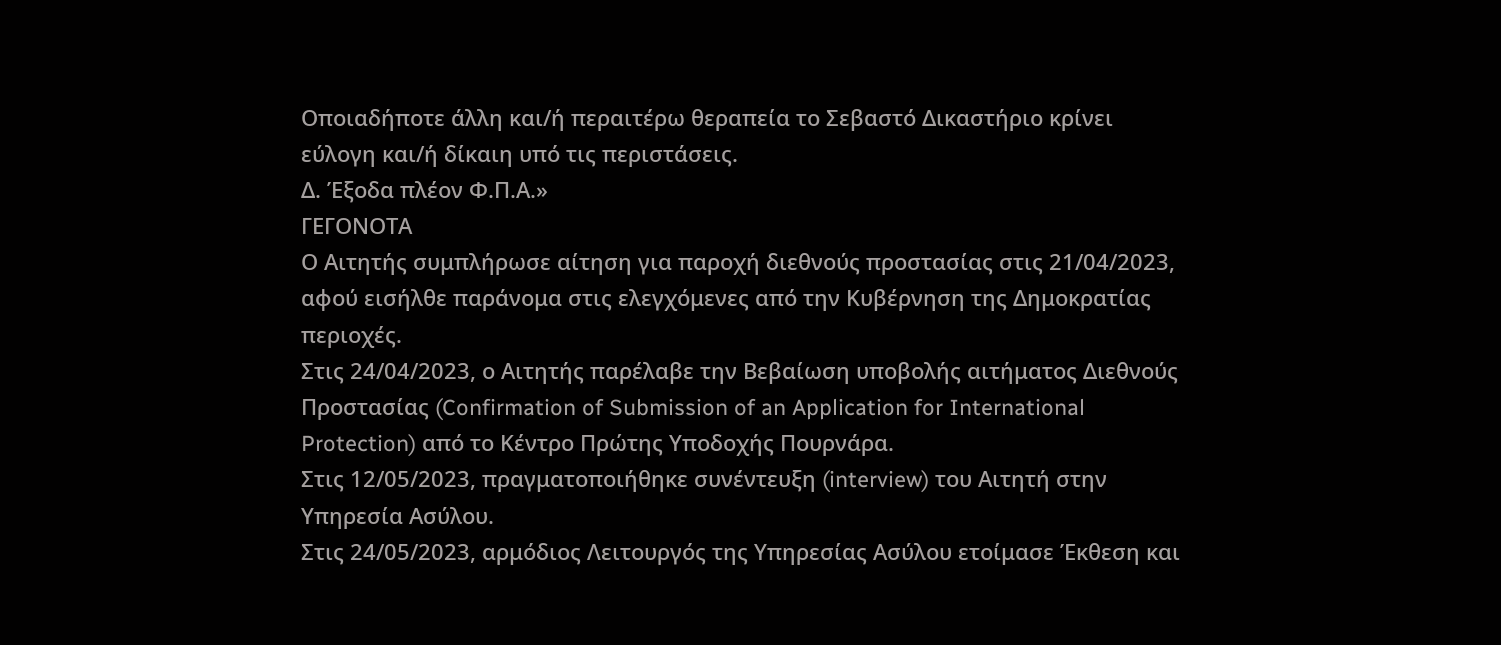Οποιαδήποτε άλλη και/ή περαιτέρω θεραπεία το Σεβαστό Δικαστήριο κρίνει εύλογη και/ή δίκαιη υπό τις περιστάσεις.
Δ. Έξοδα πλέον Φ.Π.Α.»
ΓΕΓΟΝΟΤΑ
Ο Aιτητής συμπλήρωσε αίτηση για παροχή διεθνούς προστασίας στις 21/04/2023, αφού εισήλθε παράνομα στις ελεγχόμενες από την Κυβέρνηση της Δημοκρατίας περιοχές.
Στις 24/04/2023, ο Aιτητής παρέλαβε την Βεβαίωση υποβολής αιτήματος Διεθνούς Προστασίας (Confirmation of Submission of an Application for International Protection) από το Κέντρο Πρώτης Υποδοχής Πουρνάρα.
Στις 12/05/2023, πραγματοποιήθηκε συνέντευξη (interview) του Αιτητή στην Υπηρεσία Ασύλου.
Στις 24/05/2023, αρμόδιος Λειτουργός της Υπηρεσίας Ασύλου ετοίμασε Έκθεση και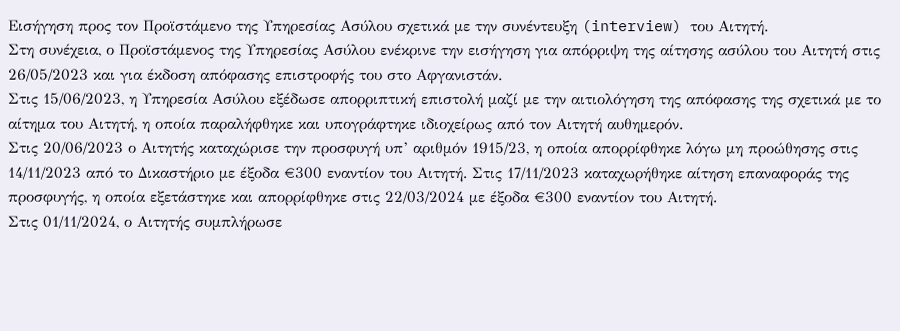Εισήγηση προς τον Προϊστάμενο της Υπηρεσίας Ασύλου σχετικά με την συνέντευξη (interview) του Αιτητή.
Στη συνέχεια, ο Προϊστάμενος της Υπηρεσίας Ασύλου ενέκρινε την εισήγηση για απόρριψη της αίτησης ασύλου του Αιτητή στις 26/05/2023 και για έκδοση απόφασης επιστροφής του στο Αφγανιστάν.
Στις 15/06/2023, η Υπηρεσία Ασύλου εξέδωσε απορριπτική επιστολή μαζί με την αιτιολόγηση της απόφασης της σχετικά με το αίτημα του Αιτητή, η οποία παραλήφθηκε και υπογράφτηκε ιδιοχείρως από τον Αιτητή αυθημερόν.
Στις 20/06/2023 ο Αιτητής καταχώρισε την προσφυγή υπ’ αριθμόν 1915/23, η οποία απορρίφθηκε λόγω μη προώθησης στις 14/11/2023 από το Δικαστήριο με έξοδα €300 εναντίον του Αιτητή. Στις 17/11/2023 καταχωρήθηκε αίτηση επαναφοράς της προσφυγής, η οποία εξετάστηκε και απορρίφθηκε στις 22/03/2024 με έξοδα €300 εναντίον του Αιτητή.
Στις 01/11/2024, ο Αιτητής συμπλήρωσε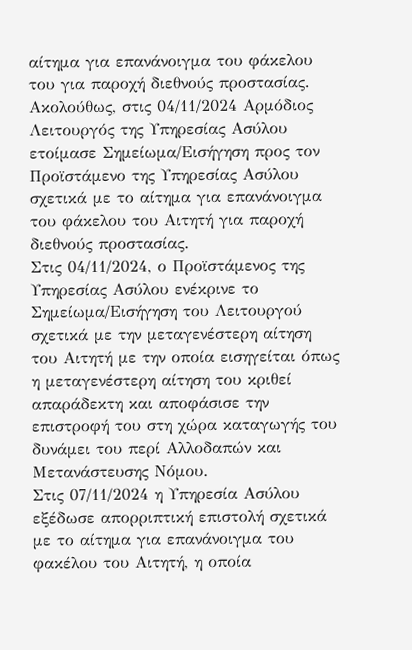αίτημα για επανάνοιγμα του φάκελου του για παροχή διεθνούς προστασίας.
Ακολούθως, στις 04/11/2024 Αρμόδιος Λειτουργός της Υπηρεσίας Ασύλου ετοίμασε Σημείωμα/Εισήγηση προς τον Προϊστάμενο της Υπηρεσίας Ασύλου σχετικά με το αίτημα για επανάνοιγμα του φάκελου του Αιτητή για παροχή διεθνούς προστασίας.
Στις 04/11/2024, ο Προϊστάμενος της Υπηρεσίας Ασύλου ενέκρινε το Σημείωμα/Εισήγηση του Λειτουργού σχετικά με την μεταγενέστερη αίτηση του Αιτητή με την οποία εισηγείται όπως η μεταγενέστερη αίτηση του κριθεί απαράδεκτη και αποφάσισε την επιστροφή του στη χώρα καταγωγής του δυνάμει του περί Αλλοδαπών και Μετανάστευσης Νόμου.
Στις 07/11/2024 η Υπηρεσία Ασύλου εξέδωσε απορριπτική επιστολή σχετικά με το αίτημα για επανάνοιγμα του φακέλου του Αιτητή, η οποία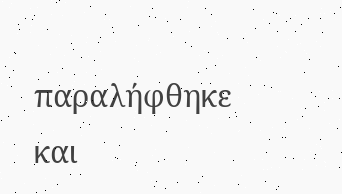παραλήφθηκε και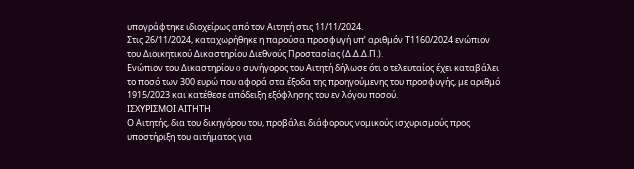υπογράφτηκε ιδιοχείρως από τον Αιτητή στις 11/11/2024.
Στις 26/11/2024, καταχωρήθηκε η παρούσα προσφυγή υπ’ αριθμόν Τ1160/2024 ενώπιον του Διοικητικού Δικαστηρίου Διεθνούς Προστασίας (Δ.Δ.Δ.Π.).
Ενώπιον του Δικαστηρίου o συνήγορος του Αιτητή δήλωσε ότι ο τελευταίος έχει καταβάλει το ποσό των 300 ευρώ που αφορά στα έξοδα της προηγούμενης του προσφυγής, με αριθμό 1915/2023 και κατέθεσε απόδειξη εξόφλησης του εν λόγου ποσού.
ΙΣΧΥΡΙΣΜΟΙ ΑΙΤΗΤΗ
Ο Αιτητής, δια του δικηγόρου του, προβάλει διάφορους νομικούς ισχυρισμούς προς υποστήριξη του αιτήματος για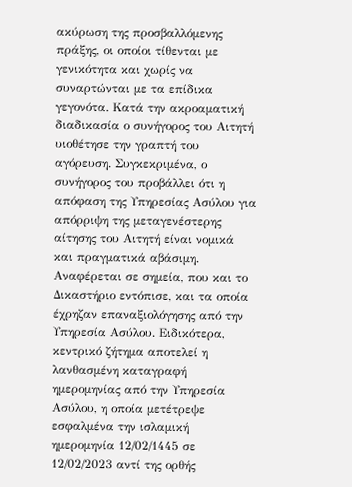ακύρωση της προσβαλλόμενης πράξης, οι οποίοι τίθενται με γενικότητα και χωρίς να συναρτώνται με τα επίδικα γεγονότα. Κατά την ακροαματική διαδικασία ο συνήγορος του Αιτητή υιοθέτησε την γραπτή του αγόρευση. Συγκεκριμένα, ο συνήγορος του προβάλλει ότι η απόφαση της Υπηρεσίας Ασύλου για απόρριψη της μεταγενέστερης αίτησης του Αιτητή είναι νομικά και πραγματικά αβάσιμη. Αναφέρεται σε σημεία, που και το Δικαστήριο εντόπισε, και τα οποία έχρηζαν επαναξιολόγησης από την Υπηρεσία Ασύλου. Ειδικότερα, κεντρικό ζήτημα αποτελεί η λανθασμένη καταγραφή ημερομηνίας από την Υπηρεσία Ασύλου, η οποία μετέτρεψε εσφαλμένα την ισλαμική ημερομηνία 12/02/1445 σε 12/02/2023 αντί της ορθής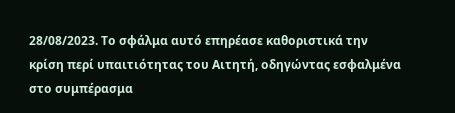28/08/2023. Το σφάλμα αυτό επηρέασε καθοριστικά την κρίση περί υπαιτιότητας του Αιτητή, οδηγώντας εσφαλμένα στο συμπέρασμα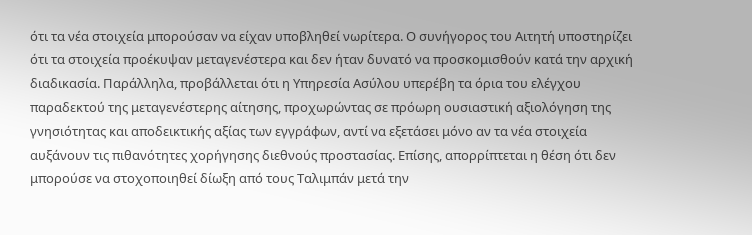ότι τα νέα στοιχεία μπορούσαν να είχαν υποβληθεί νωρίτερα. Ο συνήγορος του Αιτητή υποστηρίζει ότι τα στοιχεία προέκυψαν μεταγενέστερα και δεν ήταν δυνατό να προσκομισθούν κατά την αρχική διαδικασία. Παράλληλα, προβάλλεται ότι η Υπηρεσία Ασύλου υπερέβη τα όρια του ελέγχου παραδεκτού της μεταγενέστερης αίτησης, προχωρώντας σε πρόωρη ουσιαστική αξιολόγηση της γνησιότητας και αποδεικτικής αξίας των εγγράφων, αντί να εξετάσει μόνο αν τα νέα στοιχεία αυξάνουν τις πιθανότητες χορήγησης διεθνούς προστασίας. Επίσης, απορρίπτεται η θέση ότι δεν μπορούσε να στοχοποιηθεί δίωξη από τους Ταλιμπάν μετά την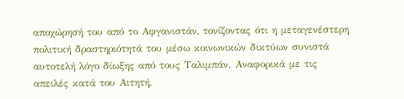αποχώρησή του από το Αφγανιστάν, τονίζοντας ότι η μεταγενέστερη πολιτική δραστηριότητά του μέσω κοινωνικών δικτύων συνιστά αυτοτελή λόγο δίωξης από τους Ταλιμπάν. Αναφορικά με τις απειλές κατά του Αιτητή,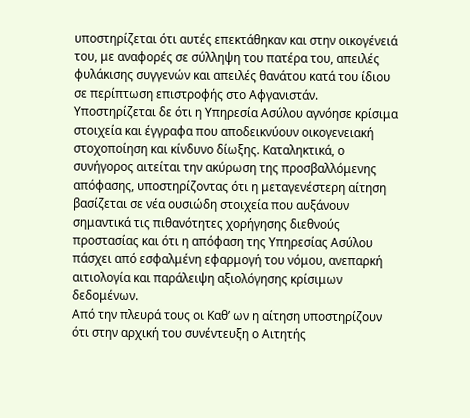υποστηρίζεται ότι αυτές επεκτάθηκαν και στην οικογένειά του, με αναφορές σε σύλληψη του πατέρα του, απειλές φυλάκισης συγγενών και απειλές θανάτου κατά του ίδιου σε περίπτωση επιστροφής στο Αφγανιστάν. Υποστηρίζεται δε ότι η Υπηρεσία Ασύλου αγνόησε κρίσιμα στοιχεία και έγγραφα που αποδεικνύουν οικογενειακή στοχοποίηση και κίνδυνο δίωξης. Καταληκτικά, ο συνήγορος αιτείται την ακύρωση της προσβαλλόμενης απόφασης, υποστηρίζοντας ότι η μεταγενέστερη αίτηση βασίζεται σε νέα ουσιώδη στοιχεία που αυξάνουν σημαντικά τις πιθανότητες χορήγησης διεθνούς προστασίας και ότι η απόφαση της Υπηρεσίας Ασύλου πάσχει από εσφαλμένη εφαρμογή του νόμου, ανεπαρκή αιτιολογία και παράλειψη αξιολόγησης κρίσιμων δεδομένων.
Από την πλευρά τους οι Καθ’ ων η αίτηση υποστηρίζουν ότι στην αρχική του συνέντευξη ο Αιτητής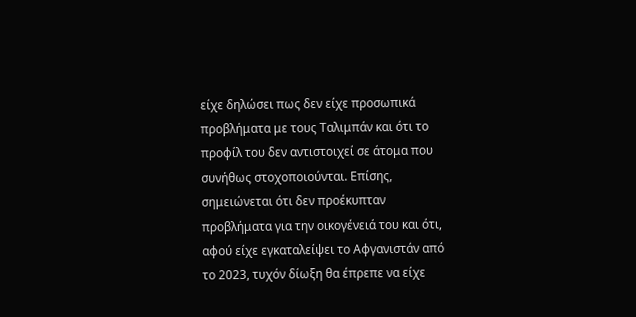είχε δηλώσει πως δεν είχε προσωπικά προβλήματα με τους Ταλιμπάν και ότι το προφίλ του δεν αντιστοιχεί σε άτομα που συνήθως στοχοποιούνται. Επίσης, σημειώνεται ότι δεν προέκυπταν προβλήματα για την οικογένειά του και ότι, αφού είχε εγκαταλείψει το Αφγανιστάν από το 2023, τυχόν δίωξη θα έπρεπε να είχε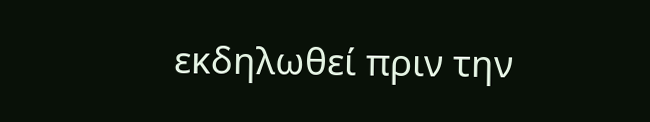εκδηλωθεί πριν την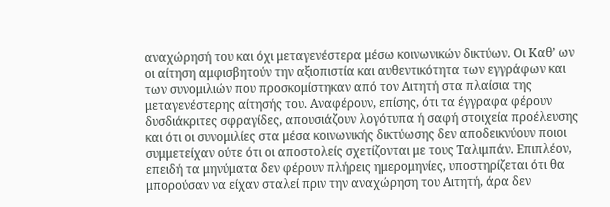αναχώρησή του και όχι μεταγενέστερα μέσω κοινωνικών δικτύων. Οι Καθ’ ων οι αίτηση αμφισβητούν την αξιοπιστία και αυθεντικότητα των εγγράφων και των συνομιλιών που προσκομίστηκαν από τον Αιτητή στα πλαίσια της μεταγενέστερης αίτησής του. Αναφέρουν, επίσης, ότι τα έγγραφα φέρουν δυσδιάκριτες σφραγίδες, απουσιάζουν λογότυπα ή σαφή στοιχεία προέλευσης και ότι οι συνομιλίες στα μέσα κοινωνικής δικτύωσης δεν αποδεικνύουν ποιοι συμμετείχαν ούτε ότι οι αποστολείς σχετίζονται με τους Ταλιμπάν. Επιπλέον, επειδή τα μηνύματα δεν φέρουν πλήρεις ημερομηνίες, υποστηρίζεται ότι θα μπορούσαν να είχαν σταλεί πριν την αναχώρηση του Αιτητή, άρα δεν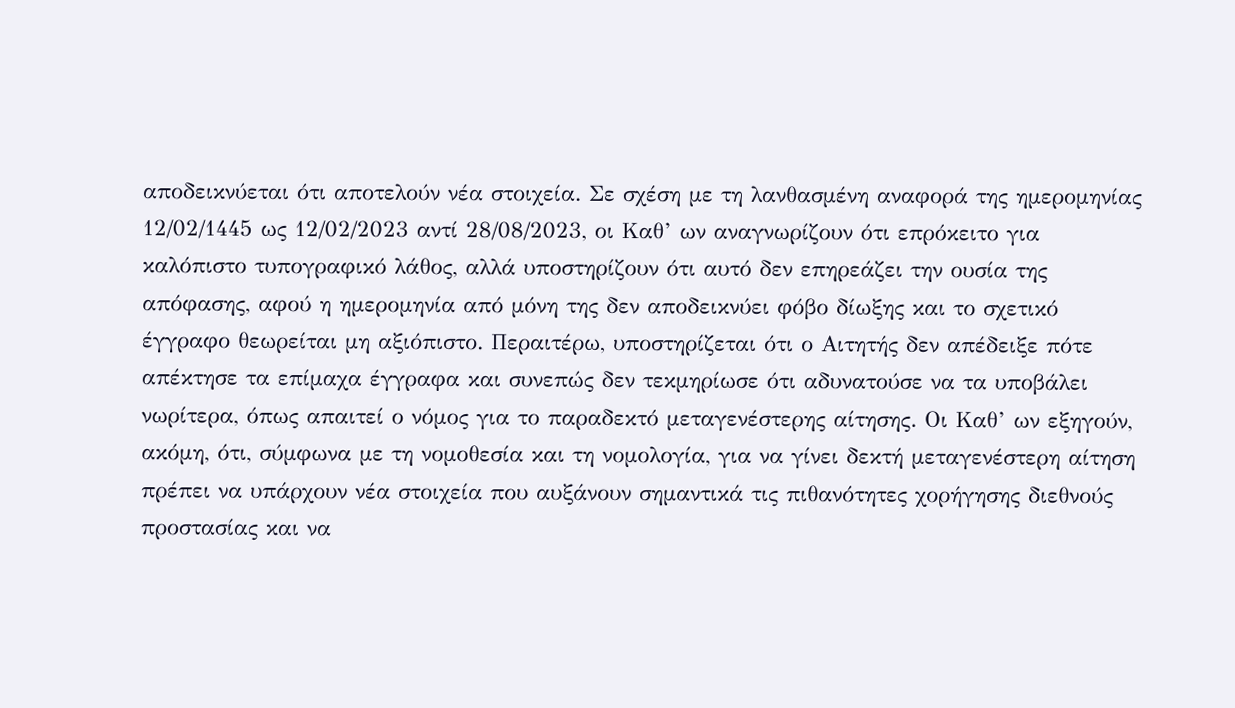αποδεικνύεται ότι αποτελούν νέα στοιχεία. Σε σχέση με τη λανθασμένη αναφορά της ημερομηνίας 12/02/1445 ως 12/02/2023 αντί 28/08/2023, οι Καθ’ ων αναγνωρίζουν ότι επρόκειτο για καλόπιστο τυπογραφικό λάθος, αλλά υποστηρίζουν ότι αυτό δεν επηρεάζει την ουσία της απόφασης, αφού η ημερομηνία από μόνη της δεν αποδεικνύει φόβο δίωξης και το σχετικό έγγραφο θεωρείται μη αξιόπιστο. Περαιτέρω, υποστηρίζεται ότι ο Αιτητής δεν απέδειξε πότε απέκτησε τα επίμαχα έγγραφα και συνεπώς δεν τεκμηρίωσε ότι αδυνατούσε να τα υποβάλει νωρίτερα, όπως απαιτεί ο νόμος για το παραδεκτό μεταγενέστερης αίτησης. Οι Καθ’ ων εξηγούν, ακόμη, ότι, σύμφωνα με τη νομοθεσία και τη νομολογία, για να γίνει δεκτή μεταγενέστερη αίτηση πρέπει να υπάρχουν νέα στοιχεία που αυξάνουν σημαντικά τις πιθανότητες χορήγησης διεθνούς προστασίας και να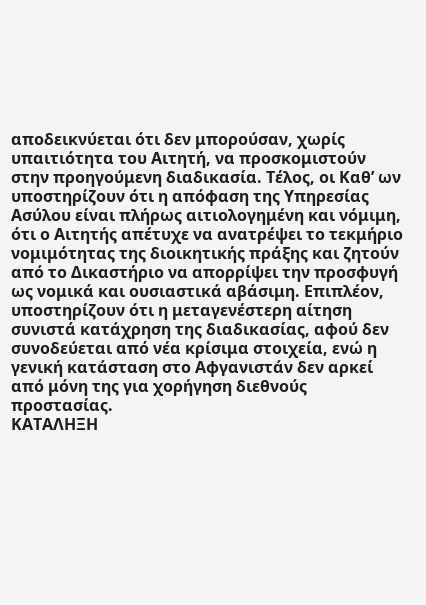αποδεικνύεται ότι δεν μπορούσαν, χωρίς υπαιτιότητα του Αιτητή, να προσκομιστούν στην προηγούμενη διαδικασία. Τέλος, οι Καθ’ ων υποστηρίζουν ότι η απόφαση της Υπηρεσίας Ασύλου είναι πλήρως αιτιολογημένη και νόμιμη, ότι ο Αιτητής απέτυχε να ανατρέψει το τεκμήριο νομιμότητας της διοικητικής πράξης και ζητούν από το Δικαστήριο να απορρίψει την προσφυγή ως νομικά και ουσιαστικά αβάσιμη. Επιπλέον, υποστηρίζουν ότι η μεταγενέστερη αίτηση συνιστά κατάχρηση της διαδικασίας, αφού δεν συνοδεύεται από νέα κρίσιμα στοιχεία, ενώ η γενική κατάσταση στο Αφγανιστάν δεν αρκεί από μόνη της για χορήγηση διεθνούς προστασίας.
ΚΑΤΑΛΗΞΗ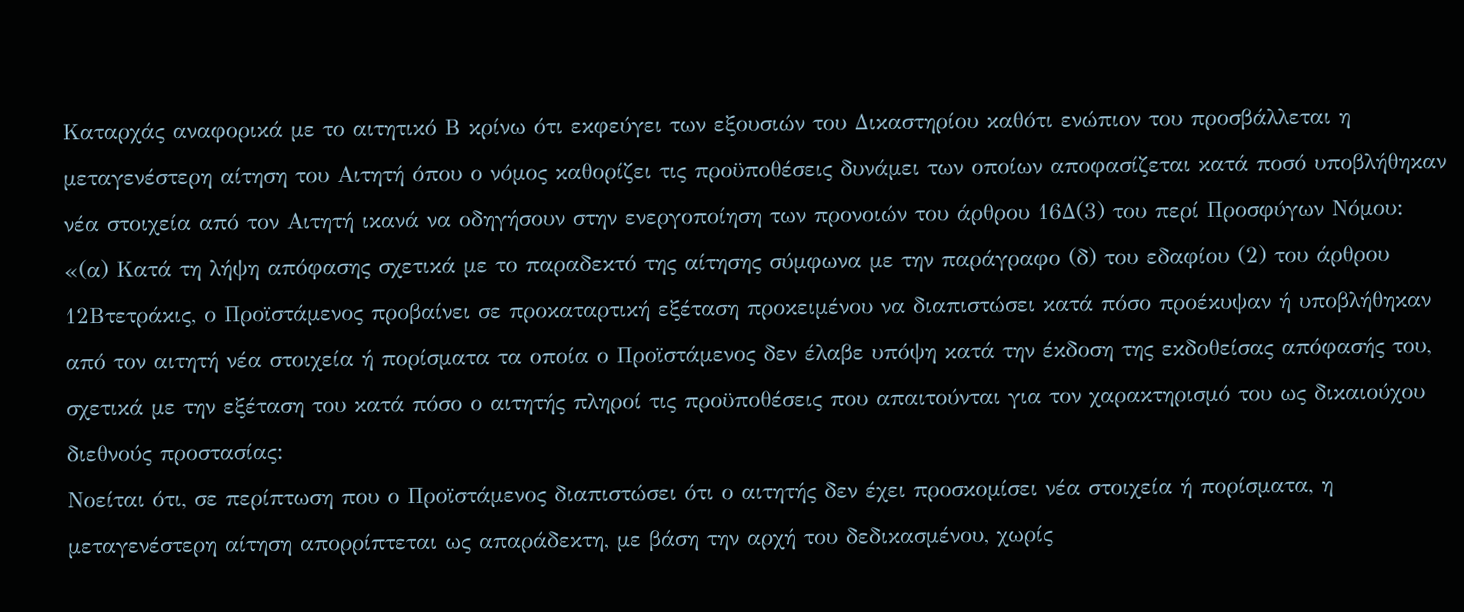Καταρχάς αναφορικά με το αιτητικό Β κρίνω ότι εκφεύγει των εξουσιών του Δικαστηρίου καθότι ενώπιον του προσβάλλεται η μεταγενέστερη αίτηση του Αιτητή όπου ο νόμος καθορίζει τις προϋποθέσεις δυνάμει των οποίων αποφασίζεται κατά ποσό υποβλήθηκαν νέα στοιχεία από τον Αιτητή ικανά να οδηγήσουν στην ενεργοποίηση των προνοιών του άρθρου 16Δ(3) του περί Προσφύγων Νόμου:
«(α) Κατά τη λήψη απόφασης σχετικά με το παραδεκτό της αίτησης σύμφωνα με την παράγραφο (δ) του εδαφίου (2) του άρθρου 12Βτετράκις, ο Προϊστάμενος προβαίνει σε προκαταρτική εξέταση προκειμένου να διαπιστώσει κατά πόσο προέκυψαν ή υποβλήθηκαν από τον αιτητή νέα στοιχεία ή πορίσματα τα οποία ο Προϊστάμενος δεν έλαβε υπόψη κατά την έκδοση της εκδοθείσας απόφασής του, σχετικά με την εξέταση του κατά πόσο ο αιτητής πληροί τις προϋποθέσεις που απαιτούνται για τον χαρακτηρισμό του ως δικαιούχου διεθνούς προστασίας:
Νοείται ότι, σε περίπτωση που ο Προϊστάμενος διαπιστώσει ότι ο αιτητής δεν έχει προσκομίσει νέα στοιχεία ή πορίσματα, η μεταγενέστερη αίτηση απορρίπτεται ως απαράδεκτη, με βάση την αρχή του δεδικασμένου, χωρίς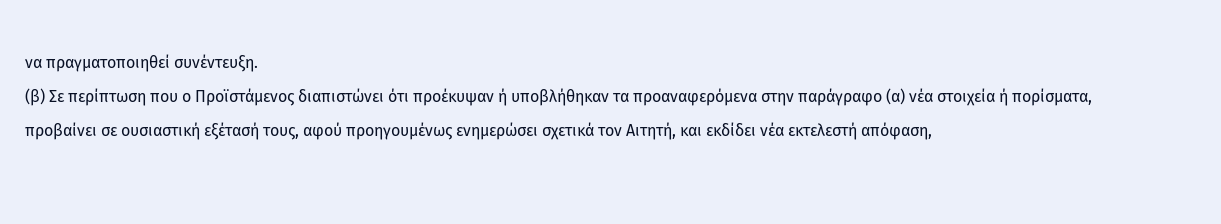να πραγματοποιηθεί συνέντευξη.
(β) Σε περίπτωση που ο Προϊστάμενος διαπιστώνει ότι προέκυψαν ή υποβλήθηκαν τα προαναφερόμενα στην παράγραφο (α) νέα στοιχεία ή πορίσματα, προβαίνει σε ουσιαστική εξέτασή τους, αφού προηγουμένως ενημερώσει σχετικά τον Αιτητή, και εκδίδει νέα εκτελεστή απόφαση,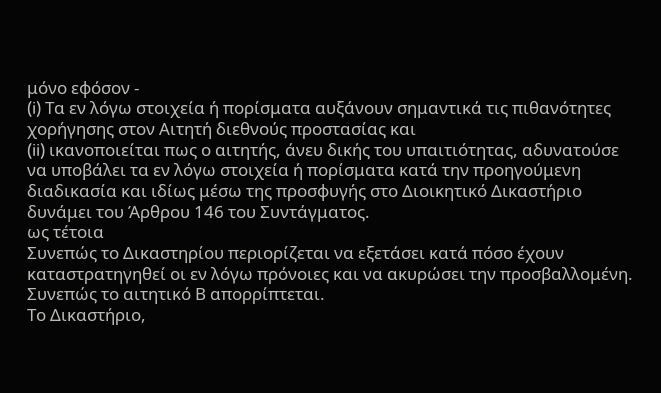μόνο εφόσον -
(i) Τα εν λόγω στοιχεία ή πορίσματα αυξάνουν σημαντικά τις πιθανότητες χορήγησης στον Αιτητή διεθνούς προστασίας και
(ii) ικανοποιείται πως ο αιτητής, άνευ δικής του υπαιτιότητας, αδυνατούσε να υποβάλει τα εν λόγω στοιχεία ή πορίσματα κατά την προηγούμενη διαδικασία και ιδίως μέσω της προσφυγής στο Διοικητικό Δικαστήριο δυνάμει του Άρθρου 146 του Συντάγματος.
ως τέτοια
Συνεπώς το Δικαστηρίου περιορίζεται να εξετάσει κατά πόσο έχουν καταστρατηγηθεί οι εν λόγω πρόνοιες και να ακυρώσει την προσβαλλομένη.
Συνεπώς το αιτητικό Β απορρίπτεται.
Το Δικαστήριο,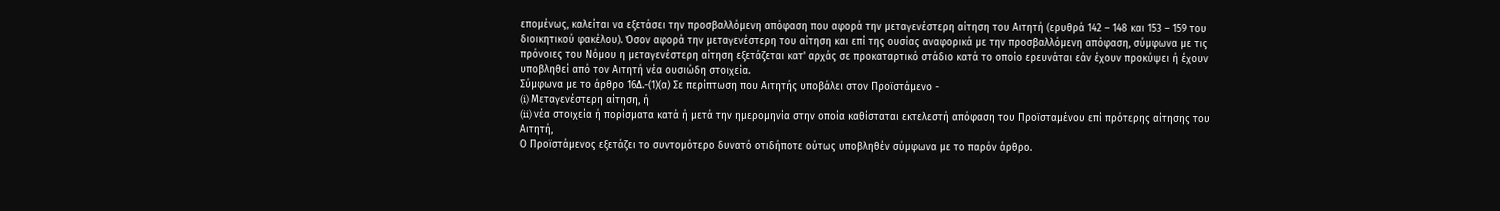επομένως, καλείται να εξετάσει την προσβαλλόμενη απόφαση που αφορά την μεταγενέστερη αίτηση του Αιτητή (ερυθρά 142 – 148 και 153 – 159 του διοικητικού φακέλου). Όσον αφορά την μεταγενέστερη του αίτηση και επί της ουσίας αναφορικά με την προσβαλλόμενη απόφαση, σύμφωνα με τις πρόνοιες του Νόμου η μεταγενέστερη αίτηση εξετάζεται κατ' αρχάς σε προκαταρτικό στάδιο κατά το οποίο ερευνάται εάν έχουν προκύψει ή έχουν υποβληθεί από τον Αιτητή νέα ουσιώδη στοιχεία.
Σύμφωνα με το άρθρο 16Δ.-(1)(α) Σε περίπτωση που Αιτητής υποβάλει στον Προϊστάμενο -
(i) Μεταγενέστερη αίτηση, ή
(ii) νέα στοιχεία ή πορίσματα κατά ή μετά την ημερομηνία στην οποία καθίσταται εκτελεστή απόφαση του Προϊσταμένου επί πρότερης αίτησης του Αιτητή,
Ο Προϊστάμενος εξετάζει το συντομότερο δυνατό οτιδήποτε ούτως υποβληθέν σύμφωνα με το παρόν άρθρο.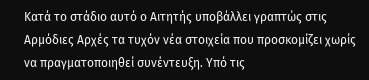Κατά το στάδιο αυτό ο Αιτητής υποβάλλει γραπτώς στις Αρμόδιες Αρχές τα τυχόν νέα στοιχεία που προσκομίζει χωρίς να πραγματοποιηθεί συνέντευξη. Υπό τις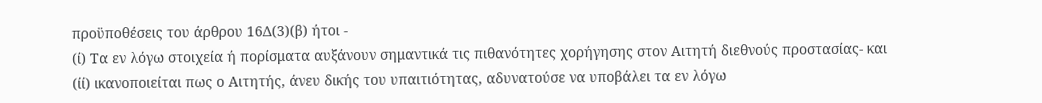προϋποθέσεις του άρθρου 16Δ(3)(β) ήτοι -
(ί) Τα εν λόγω στοιχεία ή πορίσματα αυξάνουν σημαντικά τις πιθανότητες χορήγησης στον Αιτητή διεθνούς προστασίας- και
(ίί) ικανοποιείται πως ο Αιτητής, άνευ δικής του υπαιτιότητας, αδυνατούσε να υποβάλει τα εν λόγω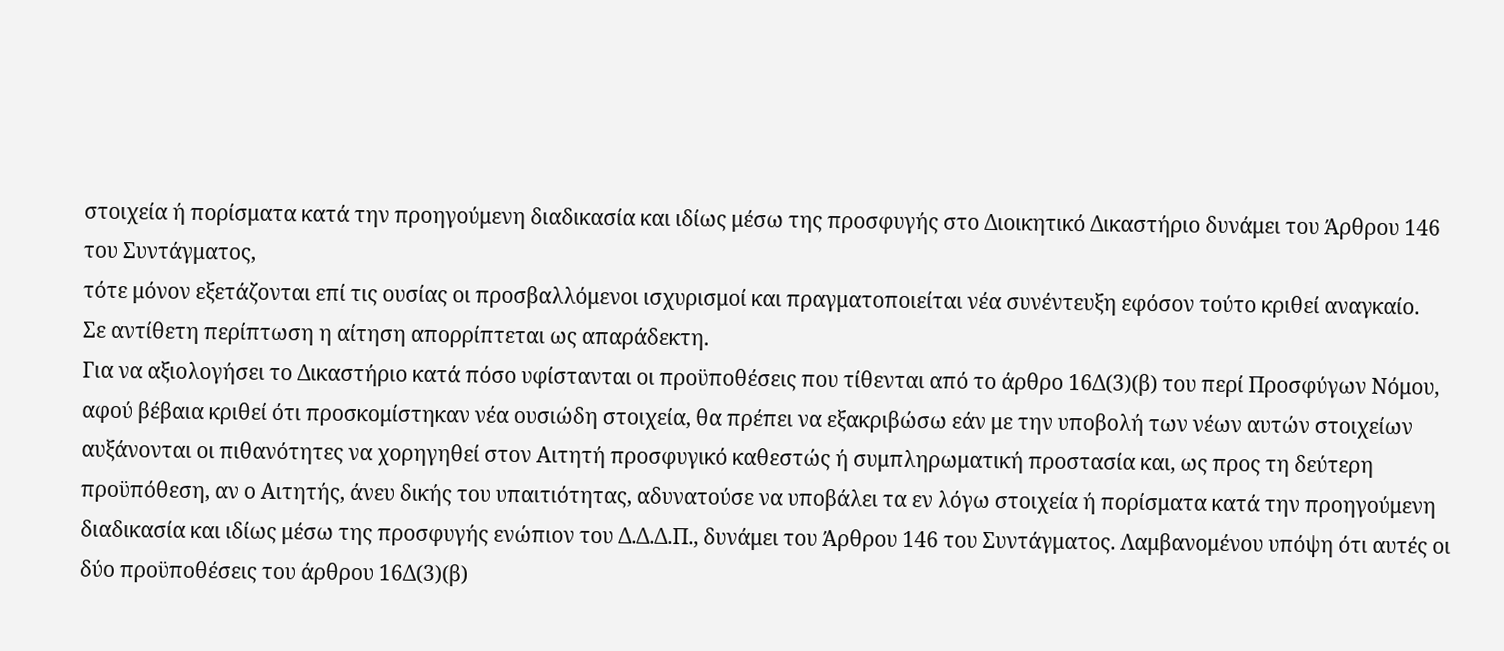στοιχεία ή πορίσματα κατά την προηγούμενη διαδικασία και ιδίως μέσω της προσφυγής στο Διοικητικό Δικαστήριο δυνάμει του Άρθρου 146 του Συντάγματος,
τότε μόνον εξετάζονται επί τις ουσίας οι προσβαλλόμενοι ισχυρισμοί και πραγματοποιείται νέα συνέντευξη εφόσον τούτο κριθεί αναγκαίο.
Σε αντίθετη περίπτωση η αίτηση απορρίπτεται ως απαράδεκτη.
Για να αξιολογήσει το Δικαστήριο κατά πόσο υφίστανται οι προϋποθέσεις που τίθενται από το άρθρο 16Δ(3)(β) του περί Προσφύγων Νόμου, αφού βέβαια κριθεί ότι προσκομίστηκαν νέα ουσιώδη στοιχεία, θα πρέπει να εξακριβώσω εάν με την υποβολή των νέων αυτών στοιχείων αυξάνονται οι πιθανότητες να χορηγηθεί στον Αιτητή προσφυγικό καθεστώς ή συμπληρωματική προστασία και, ως προς τη δεύτερη προϋπόθεση, αν ο Αιτητής, άνευ δικής του υπαιτιότητας, αδυνατούσε να υποβάλει τα εν λόγω στοιχεία ή πορίσματα κατά την προηγούμενη διαδικασία και ιδίως μέσω της προσφυγής ενώπιον του Δ.Δ.Δ.Π., δυνάμει του Άρθρου 146 του Συντάγματος. Λαμβανομένου υπόψη ότι αυτές οι δύο προϋποθέσεις του άρθρου 16Δ(3)(β)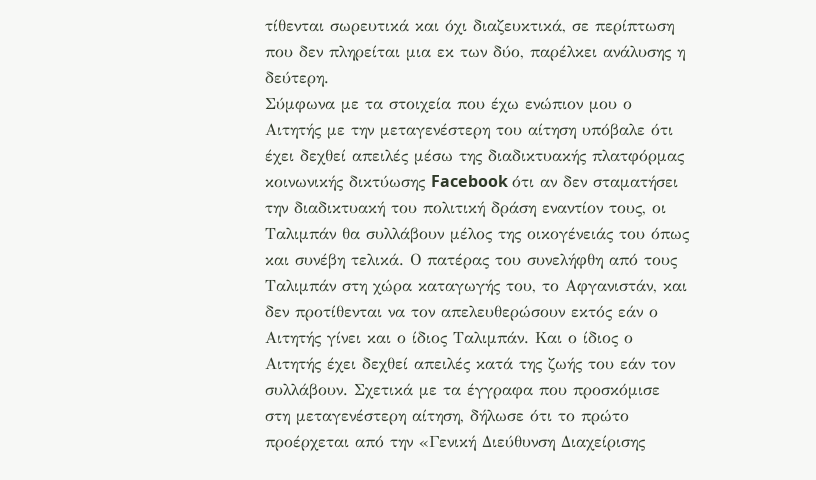τίθενται σωρευτικά και όχι διαζευκτικά, σε περίπτωση που δεν πληρείται μια εκ των δύο, παρέλκει ανάλυσης η δεύτερη.
Σύμφωνα με τα στοιχεία που έχω ενώπιον μου ο Αιτητής με την μεταγενέστερη του αίτηση υπόβαλε ότι έχει δεχθεί απειλές μέσω της διαδικτυακής πλατφόρμας κοινωνικής δικτύωσης Facebook ότι αν δεν σταματήσει την διαδικτυακή του πολιτική δράση εναντίον τους, οι Ταλιμπάν θα συλλάβουν μέλος της οικογένειάς του όπως και συνέβη τελικά. Ο πατέρας του συνελήφθη από τους Ταλιμπάν στη χώρα καταγωγής του, το Αφγανιστάν, και δεν προτίθενται να τον απελευθερώσουν εκτός εάν ο Αιτητής γίνει και ο ίδιος Ταλιμπάν. Και ο ίδιος ο Αιτητής έχει δεχθεί απειλές κατά της ζωής του εάν τον συλλάβουν. Σχετικά με τα έγγραφα που προσκόμισε στη μεταγενέστερη αίτηση, δήλωσε ότι το πρώτο προέρχεται από την «Γενική Διεύθυνση Διαχείρισης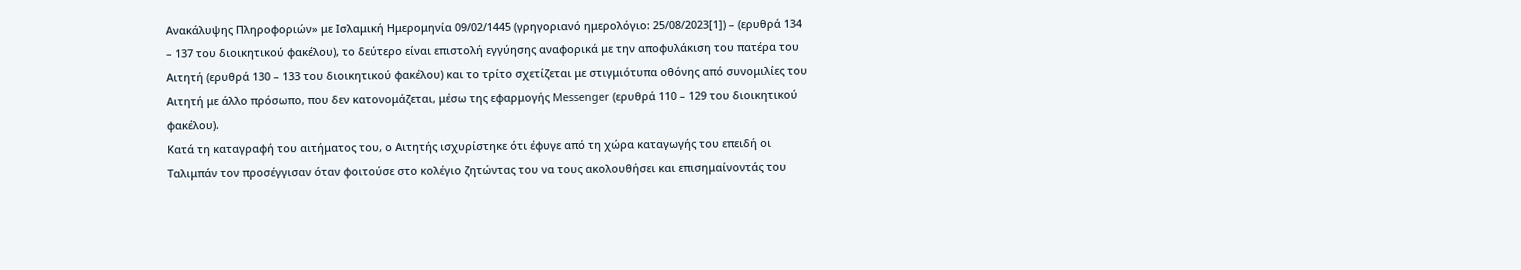Ανακάλυψης Πληροφοριών» με Ισλαμική Ημερομηνία 09/02/1445 (γρηγοριανό ημερολόγιο: 25/08/2023[1]) – (ερυθρά 134 – 137 του διοικητικού φακέλου), το δεύτερο είναι επιστολή εγγύησης αναφορικά με την αποφυλάκιση του πατέρα του Αιτητή (ερυθρά 130 – 133 του διοικητικού φακέλου) και το τρίτο σχετίζεται με στιγμιότυπα οθόνης από συνομιλίες του Αιτητή με άλλο πρόσωπο, που δεν κατονομάζεται, μέσω της εφαρμογής Messenger (ερυθρά 110 – 129 του διοικητικού φακέλου).
Κατά τη καταγραφή του αιτήματος του, ο Αιτητής ισχυρίστηκε ότι έφυγε από τη χώρα καταγωγής του επειδή οι Ταλιμπάν τον προσέγγισαν όταν φοιτούσε στο κολέγιο ζητώντας του να τους ακολουθήσει και επισημαίνοντάς του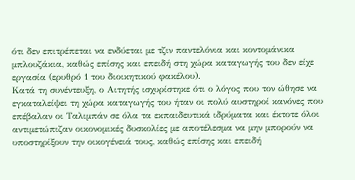ότι δεν επιτρέπεται να ενδύεται με τζιν παντελόνια και κοντομάνικα μπλουζάκια, καθώς επίσης και επειδή στη χώρα καταγωγής του δεν είχε εργασία (ερυθρό 1 του διοικητικού φακέλου).
Κατά τη συνέντευξη, ο Αιτητής ισχυρίστηκε ότι ο λόγος που τον ώθησε να εγκαταλείψει τη χώρα καταγωγής του ήταν οι πολύ αυστηροί κανόνες που επέβαλαν οι Ταλιμπάν σε όλα τα εκπαιδευτικά ιδρύματα και έκτοτε όλοι αντιμετώπιζαν οικονομικές δυσκολίες με αποτέλεσμα να μην μπορούν να υποστηρίξουν την οικογένειά τους, καθώς επίσης και επειδή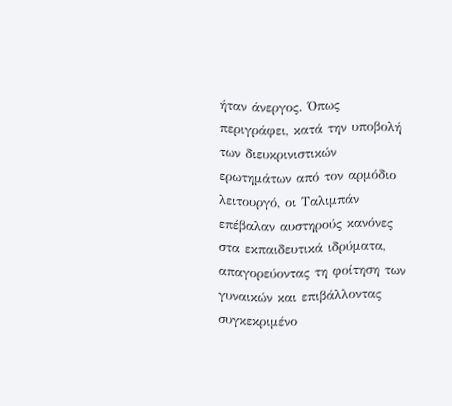ήταν άνεργος. Όπως περιγράφει, κατά την υποβολή των διευκρινιστικών ερωτημάτων από τον αρμόδιο λειτουργό, οι Ταλιμπάν επέβαλαν αυστηρούς κανόνες στα εκπαιδευτικά ιδρύματα, απαγορεύοντας τη φοίτηση των γυναικών και επιβάλλοντας συγκεκριμένο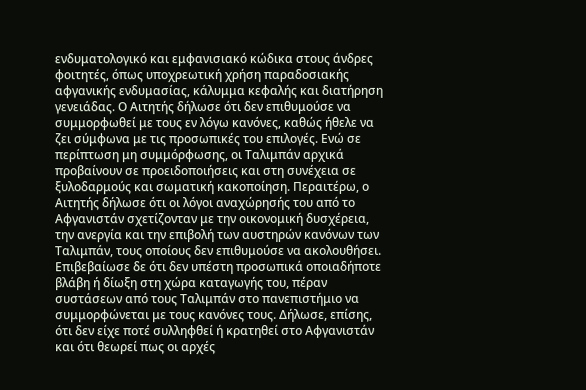ενδυματολογικό και εμφανισιακό κώδικα στους άνδρες φοιτητές, όπως υποχρεωτική χρήση παραδοσιακής αφγανικής ενδυμασίας, κάλυμμα κεφαλής και διατήρηση γενειάδας. Ο Αιτητής δήλωσε ότι δεν επιθυμούσε να συμμορφωθεί με τους εν λόγω κανόνες, καθώς ήθελε να ζει σύμφωνα με τις προσωπικές του επιλογές. Ενώ σε περίπτωση μη συμμόρφωσης, οι Ταλιμπάν αρχικά προβαίνουν σε προειδοποιήσεις και στη συνέχεια σε ξυλοδαρμούς και σωματική κακοποίηση. Περαιτέρω, ο Αιτητής δήλωσε ότι οι λόγοι αναχώρησής του από το Αφγανιστάν σχετίζονταν με την οικονομική δυσχέρεια, την ανεργία και την επιβολή των αυστηρών κανόνων των Ταλιμπάν, τους οποίους δεν επιθυμούσε να ακολουθήσει. Επιβεβαίωσε δε ότι δεν υπέστη προσωπικά οποιαδήποτε βλάβη ή δίωξη στη χώρα καταγωγής του, πέραν συστάσεων από τους Ταλιμπάν στο πανεπιστήμιο να συμμορφώνεται με τους κανόνες τους. Δήλωσε, επίσης, ότι δεν είχε ποτέ συλληφθεί ή κρατηθεί στο Αφγανιστάν και ότι θεωρεί πως οι αρχές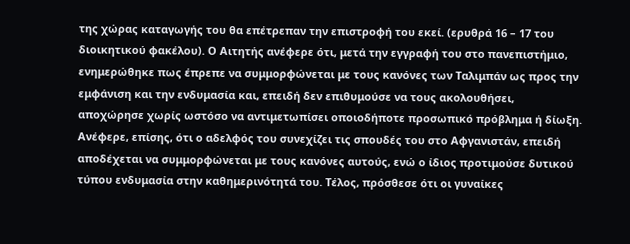της χώρας καταγωγής του θα επέτρεπαν την επιστροφή του εκεί. (ερυθρά 16 – 17 του διοικητικού φακέλου). Ο Αιτητής ανέφερε ότι, μετά την εγγραφή του στο πανεπιστήμιο, ενημερώθηκε πως έπρεπε να συμμορφώνεται με τους κανόνες των Ταλιμπάν ως προς την εμφάνιση και την ενδυμασία και, επειδή δεν επιθυμούσε να τους ακολουθήσει, αποχώρησε χωρίς ωστόσο να αντιμετωπίσει οποιοδήποτε προσωπικό πρόβλημα ή δίωξη. Ανέφερε, επίσης, ότι ο αδελφός του συνεχίζει τις σπουδές του στο Αφγανιστάν, επειδή αποδέχεται να συμμορφώνεται με τους κανόνες αυτούς, ενώ ο ίδιος προτιμούσε δυτικού τύπου ενδυμασία στην καθημερινότητά του. Τέλος, πρόσθεσε ότι οι γυναίκες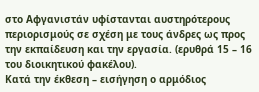στο Αφγανιστάν υφίστανται αυστηρότερους περιορισμούς σε σχέση με τους άνδρες ως προς την εκπαίδευση και την εργασία. (ερυθρά 15 – 16 του διοικητικού φακέλου).
Κατά την έκθεση – εισήγηση ο αρμόδιος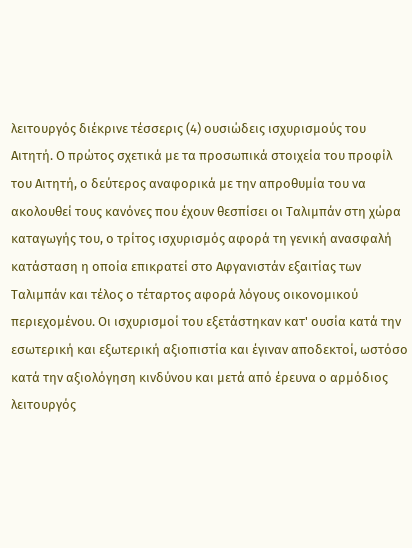λειτουργός διέκρινε τέσσερις (4) ουσιώδεις ισχυρισμούς του Αιτητή. Ο πρώτος σχετικά με τα προσωπικά στοιχεία του προφίλ του Αιτητή, ο δεύτερος αναφορικά με την απροθυμία του να ακολουθεί τους κανόνες που έχουν θεσπίσει οι Ταλιμπάν στη χώρα καταγωγής του, ο τρίτος ισχυρισμός αφορά τη γενική ανασφαλή κατάσταση η οποία επικρατεί στο Αφγανιστάν εξαιτίας των Ταλιμπάν και τέλος ο τέταρτος αφορά λόγους οικονομικού περιεχομένου. Οι ισχυρισμοί του εξετάστηκαν κατ' ουσία κατά την εσωτερική και εξωτερική αξιοπιστία και έγιναν αποδεκτοί, ωστόσο κατά την αξιολόγηση κινδύνου και μετά από έρευνα ο αρμόδιος λειτουργός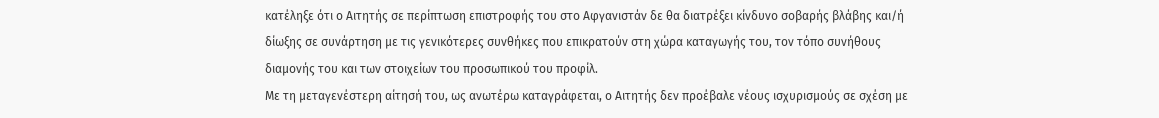κατέληξε ότι ο Αιτητής σε περίπτωση επιστροφής του στο Αφγανιστάν δε θα διατρέξει κίνδυνο σοβαρής βλάβης και/ή δίωξης σε συνάρτηση με τις γενικότερες συνθήκες που επικρατούν στη χώρα καταγωγής του, τον τόπο συνήθους διαμονής του και των στοιχείων του προσωπικού του προφίλ.
Με τη μεταγενέστερη αίτησή του, ως ανωτέρω καταγράφεται, ο Αιτητής δεν προέβαλε νέους ισχυρισμούς σε σχέση με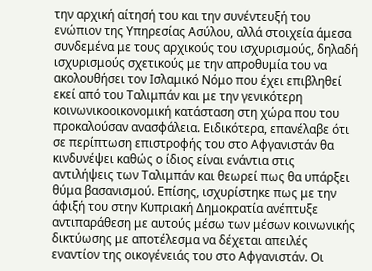την αρχική αίτησή του και την συνέντευξή του ενώπιον της Υπηρεσίας Ασύλου, αλλά στοιχεία άμεσα συνδεμένα με τους αρχικούς του ισχυρισμούς, δηλαδή ισχυρισμούς σχετικούς με την απροθυμία του να ακολουθήσει τον Ισλαμικό Νόμο που έχει επιβληθεί εκεί από του Ταλιμπάν και με την γενικότερη κοινωνικοοικονομική κατάσταση στη χώρα που του προκαλούσαν ανασφάλεια. Ειδικότερα, επανέλαβε ότι σε περίπτωση επιστροφής του στο Αφγανιστάν θα κινδυνέψει καθώς ο ίδιος είναι ενάντια στις αντιλήψεις των Ταλιμπάν και θεωρεί πως θα υπάρξει θύμα βασανισμού. Επίσης, ισχυρίστηκε πως με την άφιξή του στην Κυπριακή Δημοκρατία ανέπτυξε αντιπαράθεση με αυτούς μέσω των μέσων κοινωνικής δικτύωσης με αποτέλεσμα να δέχεται απειλές εναντίον της οικογένειάς του στο Αφγανιστάν. Οι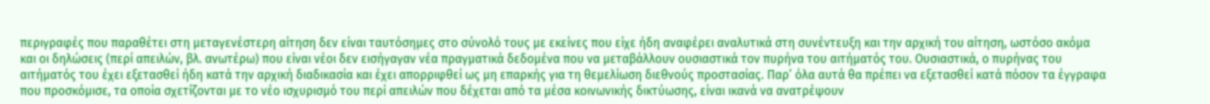περιγραφές που παραθέτει στη μεταγενέστερη αίτηση δεν είναι ταυτόσημες στο σύνολό τους με εκείνες που είχε ήδη αναφέρει αναλυτικά στη συνέντευξη και την αρχική του αίτηση, ωστόσο ακόμα και οι δηλώσεις (περί απειλών, βλ. ανωτέρω) που είναι νέοι δεν εισήγαγαν νέα πραγματικά δεδομένα που να μεταβάλλουν ουσιαστικά τον πυρήνα του αιτήματός του. Ουσιαστικά, ο πυρήνας του αιτήματός του έχει εξετασθεί ήδη κατά την αρχική διαδικασία και έχει απορριφθεί ως μη επαρκής για τη θεμελίωση διεθνούς προστασίας. Παρ’ όλα αυτά θα πρέπει να εξετασθεί κατά πόσον τα έγγραφα που προσκόμισε, τα οποία σχετίζονται με το νέο ισχυρισμό του περί απειλών που δέχεται από τα μέσα κοινωνικής δικτύωσης, είναι ικανά να ανατρέψουν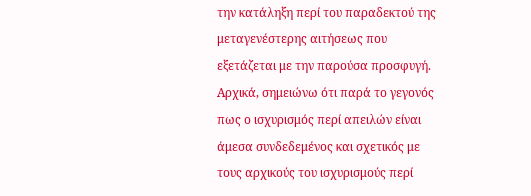την κατάληξη περί του παραδεκτού της μεταγενέστερης αιτήσεως που εξετάζεται με την παρούσα προσφυγή.
Αρχικά, σημειώνω ότι παρά το γεγονός πως ο ισχυρισμός περί απειλών είναι άμεσα συνδεδεμένος και σχετικός με τους αρχικούς του ισχυρισμούς περί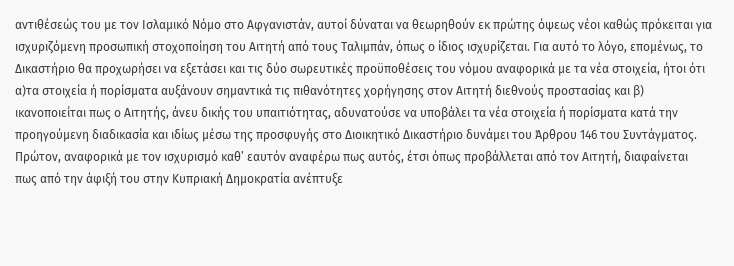αντιθέσεώς του με τον Ισλαμικό Νόμο στο Αφγανιστάν, αυτοί δύναται να θεωρηθούν εκ πρώτης όψεως νέοι καθώς πρόκειται για ισχυριζόμενη προσωπική στοχοποίηση του Αιτητή από τους Ταλιμπάν, όπως ο ίδιος ισχυρίζεται. Για αυτό το λόγο, επομένως, το Δικαστήριο θα προχωρήσει να εξετάσει και τις δύο σωρευτικές προϋποθέσεις του νόμου αναφορικά με τα νέα στοιχεία, ήτοι ότι α)τα στοιχεία ή πορίσματα αυξάνουν σημαντικά τις πιθανότητες χορήγησης στον Αιτητή διεθνούς προστασίας και β) ικανοποιείται πως ο Αιτητής, άνευ δικής του υπαιτιότητας, αδυνατούσε να υποβάλει τα νέα στοιχεία ή πορίσματα κατά την προηγούμενη διαδικασία και ιδίως μέσω της προσφυγής στο Διοικητικό Δικαστήριο δυνάμει του Άρθρου 146 του Συντάγματος.
Πρώτον, αναφορικά με τον ισχυρισμό καθ’ εαυτόν αναφέρω πως αυτός, έτσι όπως προβάλλεται από τον Αιτητή, διαφαίνεται πως από την άφιξή του στην Κυπριακή Δημοκρατία ανέπτυξε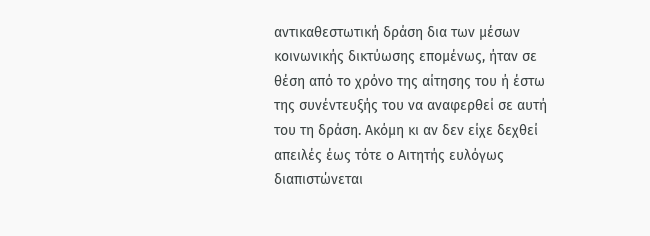αντικαθεστωτική δράση δια των μέσων κοινωνικής δικτύωσης επομένως, ήταν σε θέση από το χρόνο της αίτησης του ή έστω της συνέντευξής του να αναφερθεί σε αυτή του τη δράση. Ακόμη κι αν δεν είχε δεχθεί απειλές έως τότε ο Αιτητής ευλόγως διαπιστώνεται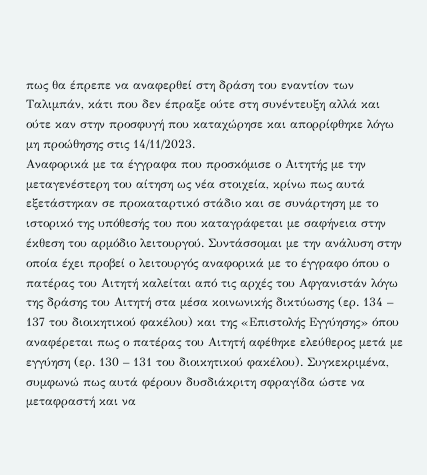πως θα έπρεπε να αναφερθεί στη δράση του εναντίον των Ταλιμπάν, κάτι που δεν έπραξε ούτε στη συνέντευξη αλλά και ούτε καν στην προσφυγή που καταχώρησε και απορρίφθηκε λόγω μη προώθησης στις 14/11/2023.
Αναφορικά με τα έγγραφα που προσκόμισε ο Αιτητής με την μεταγενέστερη του αίτηση ως νέα στοιχεία, κρίνω πως αυτά εξετάστηκαν σε προκαταρτικό στάδιο και σε συνάρτηση με το ιστορικό της υπόθεσής του που καταγράφεται με σαφήνεια στην έκθεση του αρμόδιο λειτουργού. Συντάσσομαι με την ανάλυση στην οποία έχει προβεί ο λειτουργός αναφορικά με το έγγραφο όπου ο πατέρας του Αιτητή καλείται από τις αρχές του Αφγανιστάν λόγω της δράσης του Αιτητή στα μέσα κοινωνικής δικτύωσης (ερ. 134 – 137 του διοικητικού φακέλου) και της «Επιστολής Εγγύησης» όπου αναφέρεται πως ο πατέρας του Αιτητή αφέθηκε ελεύθερος μετά με εγγύηση (ερ. 130 – 131 του διοικητικού φακέλου). Συγκεκριμένα, συμφωνώ πως αυτά φέρουν δυσδιάκριτη σφραγίδα ώστε να μεταφραστή και να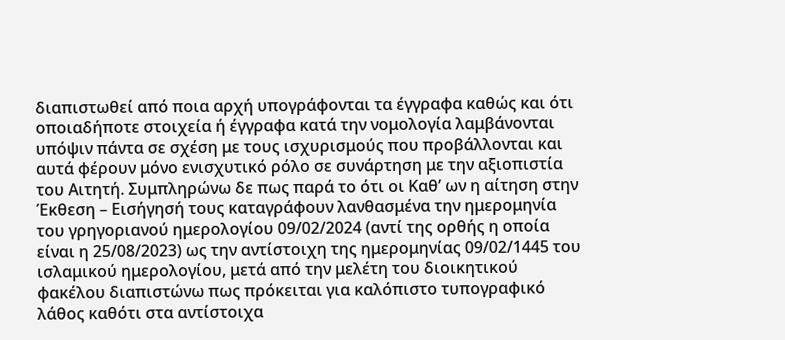διαπιστωθεί από ποια αρχή υπογράφονται τα έγγραφα καθώς και ότι οποιαδήποτε στοιχεία ή έγγραφα κατά την νομολογία λαμβάνονται υπόψιν πάντα σε σχέση με τους ισχυρισμούς που προβάλλονται και αυτά φέρουν μόνο ενισχυτικό ρόλο σε συνάρτηση με την αξιοπιστία του Αιτητή. Συμπληρώνω δε πως παρά το ότι οι Καθ’ ων η αίτηση στην Έκθεση – Εισήγησή τους καταγράφουν λανθασμένα την ημερομηνία του γρηγοριανού ημερολογίου 09/02/2024 (αντί της ορθής η οποία είναι η 25/08/2023) ως την αντίστοιχη της ημερομηνίας 09/02/1445 του ισλαμικού ημερολογίου, μετά από την μελέτη του διοικητικού φακέλου διαπιστώνω πως πρόκειται για καλόπιστο τυπογραφικό λάθος καθότι στα αντίστοιχα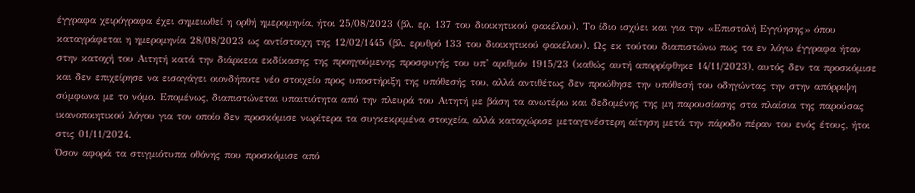έγγραφα χειρόγραφα έχει σημειωθεί η ορθή ημερομηνία, ήτοι 25/08/2023 (βλ. ερ. 137 του διοικητικού φακέλου). Το ίδιο ισχύει και για την «Επιστολή Εγγύησης» όπου καταγράφεται η ημερομηνία 28/08/2023 ως αντίστοιχη της 12/02/1445 (βλ. ερυθρό 133 του διοικητικού φακέλου). Ως εκ τούτου διαπιστώνω πως τα εν λόγω έγγραφα ήταν στην κατοχή του Αιτητή κατά την διάρκεια εκδίκασης της προηγούμενης προσφυγής του υπ’ αριθμόν 1915/23 (καθώς αυτή απορρίφθηκε 14/11/2023), αυτός δεν τα προσκόμισε και δεν επιχείρησε να εισαγάγει οιονδήποτε νέο στοιχείο προς υποστήριξη της υπόθεσής του, αλλά αντιθέτως δεν προώθησε την υπόθεσή του οδηγώντας την στην απόρριψη σύμφωνα με το νόμο. Επομένως, διαπιστώνεται υπαιτιότητα από την πλευρά του Αιτητή με βάση τα ανωτέρω και δεδομένης της μη παρουσίασης στα πλαίσια της παρούσας ικανοποιητικού λόγου για τον οποίο δεν προσκόμισε νωρίτερα τα συγκεκριμένα στοιχεία, αλλά καταχώρισε μεταγενέστερη αίτηση μετά την πάροδο πέραν του ενός έτους, ήτοι στις 01/11/2024.
Όσον αφορά τα στιγμιότυπα οθόνης που προσκόμισε από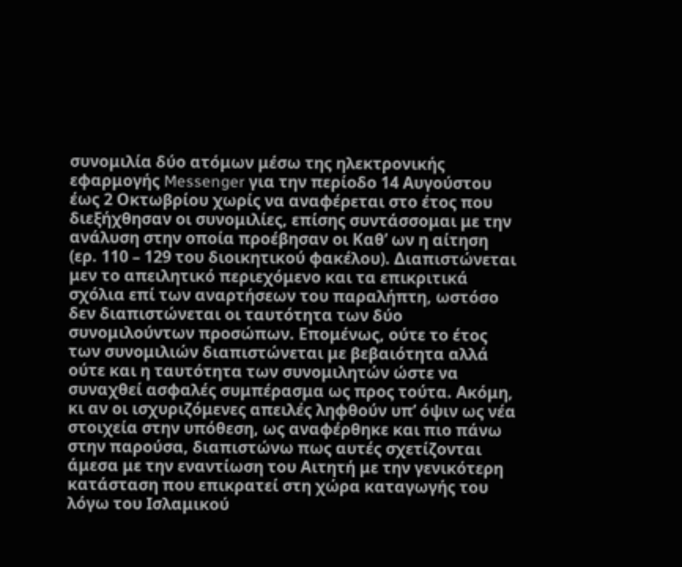συνομιλία δύο ατόμων μέσω της ηλεκτρονικής εφαρμογής Messenger για την περίοδο 14 Αυγούστου έως 2 Οκτωβρίου χωρίς να αναφέρεται στο έτος που διεξήχθησαν οι συνομιλίες, επίσης συντάσσομαι με την ανάλυση στην οποία προέβησαν οι Καθ’ ων η αίτηση (ερ. 110 – 129 του διοικητικού φακέλου). Διαπιστώνεται μεν το απειλητικό περιεχόμενο και τα επικριτικά σχόλια επί των αναρτήσεων του παραλήπτη, ωστόσο δεν διαπιστώνεται οι ταυτότητα των δύο συνομιλούντων προσώπων. Επομένως, ούτε το έτος των συνομιλιών διαπιστώνεται με βεβαιότητα αλλά ούτε και η ταυτότητα των συνομιλητών ώστε να συναχθεί ασφαλές συμπέρασμα ως προς τούτα. Ακόμη, κι αν οι ισχυριζόμενες απειλές ληφθούν υπ’ όψιν ως νέα στοιχεία στην υπόθεση, ως αναφέρθηκε και πιο πάνω στην παρούσα, διαπιστώνω πως αυτές σχετίζονται άμεσα με την εναντίωση του Αιτητή με την γενικότερη κατάσταση που επικρατεί στη χώρα καταγωγής του λόγω του Ισλαμικού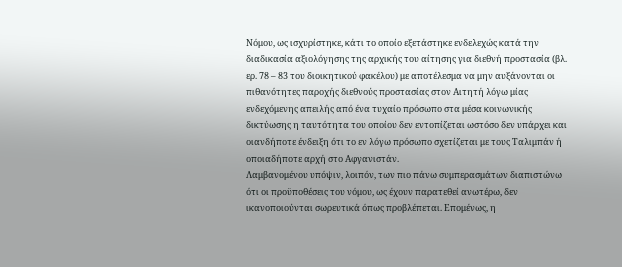Νόμου, ως ισχυρίστηκε, κάτι το οποίο εξετάστηκε ενδελεχώς κατά την διαδικασία αξιολόγησης της αρχικής του αίτησης για διεθνή προστασία (βλ. ερ. 78 – 83 του διοικητικού φακέλου) με αποτέλεσμα να μην αυξάνονται οι πιθανότητες παροχής διεθνούς προστασίας στον Αιτητή λόγω μίας ενδεχόμενης απειλής από ένα τυχαίο πρόσωπο στα μέσα κοινωνικής δικτύωσης η ταυτότητα του οποίου δεν εντοπίζεται ωστόσο δεν υπάρχει και οιανδήποτε ένδειξη ότι το εν λόγω πρόσωπο σχετίζεται με τους Ταλιμπάν ή οποιαδήποτε αρχή στο Αφγανιστάν.
Λαμβανομένου υπόψιν, λοιπόν, των πιο πάνω συμπερασμάτων διαπιστώνω ότι οι προϋποθέσεις του νόμου, ως έχουν παρατεθεί ανωτέρω, δεν ικανοποιούνται σωρευτικά όπως προβλέπεται. Επομένως, η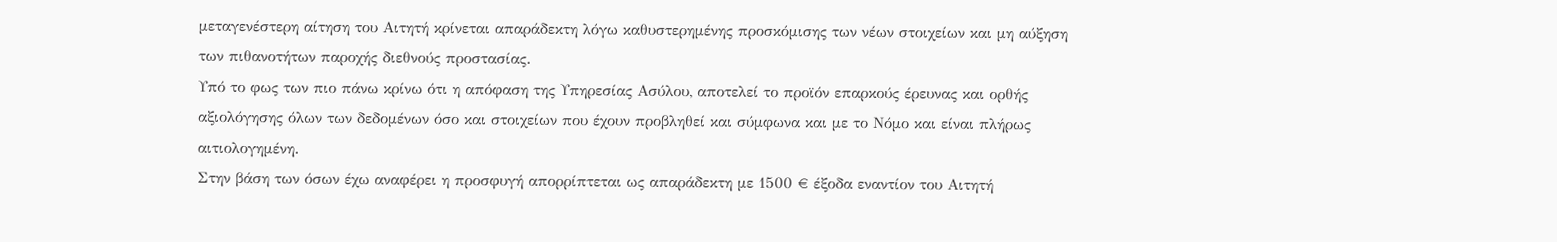μεταγενέστερη αίτηση του Αιτητή κρίνεται απαράδεκτη λόγω καθυστερημένης προσκόμισης των νέων στοιχείων και μη αύξηση των πιθανοτήτων παροχής διεθνούς προστασίας.
Υπό το φως των πιο πάνω κρίνω ότι η απόφαση της Υπηρεσίας Ασύλου, αποτελεί το προϊόν επαρκούς έρευνας και ορθής αξιολόγησης όλων των δεδομένων όσο και στοιχείων που έχουν προβληθεί και σύμφωνα και με το Νόμο και είναι πλήρως αιτιολογημένη.
Στην βάση των όσων έχω αναφέρει η προσφυγή απορρίπτεται ως απαράδεκτη με 1500 € έξοδα εναντίον του Αιτητή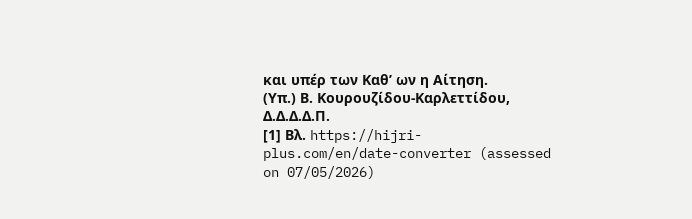και υπέρ των Καθ’ ων η Αίτηση.
(Υπ.) Β. Κουρουζίδου-Καρλεττίδου, Δ.Δ.Δ.Δ.Π.
[1] Βλ. https://hijri-plus.com/en/date-converter (assessed on 07/05/2026)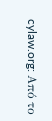cylaw.org: Από το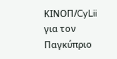ΚΙΝOΠ/CyLii για τον Παγκύπριο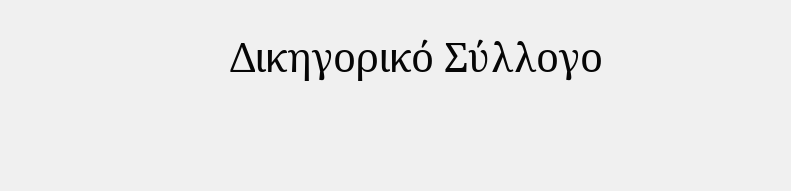Δικηγορικό Σύλλογο